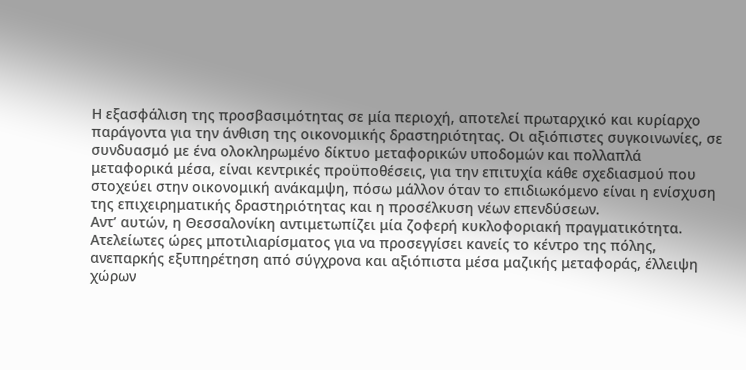Η εξασφάλιση της προσβασιμότητας σε μία περιοχή, αποτελεί πρωταρχικό και κυρίαρχο παράγοντα για την άνθιση της οικονομικής δραστηριότητας. Οι αξιόπιστες συγκοινωνίες, σε συνδυασμό με ένα ολοκληρωμένο δίκτυο μεταφορικών υποδομών και πολλαπλά μεταφορικά μέσα, είναι κεντρικές προϋποθέσεις, για την επιτυχία κάθε σχεδιασμού που στοχεύει στην οικονομική ανάκαμψη, πόσω μάλλον όταν το επιδιωκόμενο είναι η ενίσχυση της επιχειρηματικής δραστηριότητας και η προσέλκυση νέων επενδύσεων.
Αντ’ αυτών, η Θεσσαλονίκη αντιμετωπίζει μία ζοφερή κυκλοφοριακή πραγματικότητα.
Ατελείωτες ώρες μποτιλιαρίσματος για να προσεγγίσει κανείς το κέντρο της πόλης, ανεπαρκής εξυπηρέτηση από σύγχρονα και αξιόπιστα μέσα μαζικής μεταφοράς, έλλειψη χώρων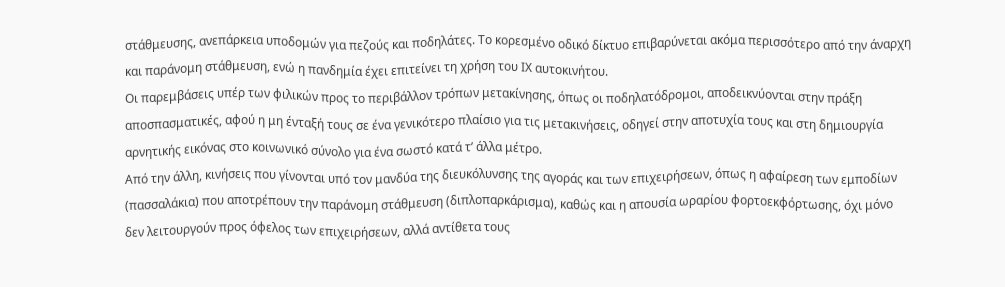στάθμευσης, ανεπάρκεια υποδομών για πεζούς και ποδηλάτες. Το κορεσμένο οδικό δίκτυο επιβαρύνεται ακόμα περισσότερο από την άναρχη και παράνομη στάθμευση, ενώ η πανδημία έχει επιτείνει τη χρήση του ΙΧ αυτοκινήτου.
Οι παρεμβάσεις υπέρ των φιλικών προς το περιβάλλον τρόπων μετακίνησης, όπως οι ποδηλατόδρομοι, αποδεικνύονται στην πράξη αποσπασματικές, αφού η μη ένταξή τους σε ένα γενικότερο πλαίσιο για τις μετακινήσεις, οδηγεί στην αποτυχία τους και στη δημιουργία αρνητικής εικόνας στο κοινωνικό σύνολο για ένα σωστό κατά τ’ άλλα μέτρο.
Από την άλλη, κινήσεις που γίνονται υπό τον μανδύα της διευκόλυνσης της αγοράς και των επιχειρήσεων, όπως η αφαίρεση των εμποδίων (πασσαλάκια) που αποτρέπουν την παράνομη στάθμευση (διπλοπαρκάρισμα), καθώς και η απουσία ωραρίου φορτοεκφόρτωσης, όχι μόνο δεν λειτουργούν προς όφελος των επιχειρήσεων, αλλά αντίθετα τους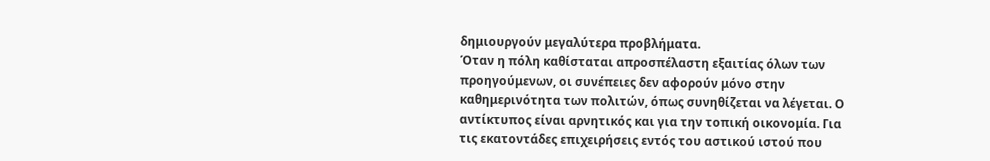δημιουργούν μεγαλύτερα προβλήματα.
Όταν η πόλη καθίσταται απροσπέλαστη εξαιτίας όλων των προηγούμενων, οι συνέπειες δεν αφορούν μόνο στην καθημερινότητα των πολιτών, όπως συνηθίζεται να λέγεται. Ο αντίκτυπος είναι αρνητικός και για την τοπική οικονομία. Για τις εκατοντάδες επιχειρήσεις εντός του αστικού ιστού που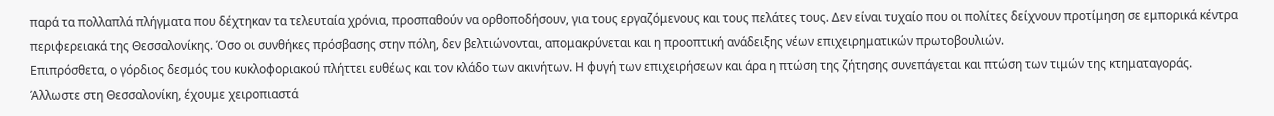παρά τα πολλαπλά πλήγματα που δέχτηκαν τα τελευταία χρόνια, προσπαθούν να ορθοποδήσουν, για τους εργαζόμενους και τους πελάτες τους. Δεν είναι τυχαίο που οι πολίτες δείχνουν προτίμηση σε εμπορικά κέντρα περιφερειακά της Θεσσαλονίκης. Όσο οι συνθήκες πρόσβασης στην πόλη, δεν βελτιώνονται, απομακρύνεται και η προοπτική ανάδειξης νέων επιχειρηματικών πρωτοβουλιών.
Επιπρόσθετα, ο γόρδιος δεσμός του κυκλοφοριακού πλήττει ευθέως και τον κλάδο των ακινήτων. Η φυγή των επιχειρήσεων και άρα η πτώση της ζήτησης συνεπάγεται και πτώση των τιμών της κτηματαγοράς.
Άλλωστε στη Θεσσαλονίκη, έχουμε χειροπιαστά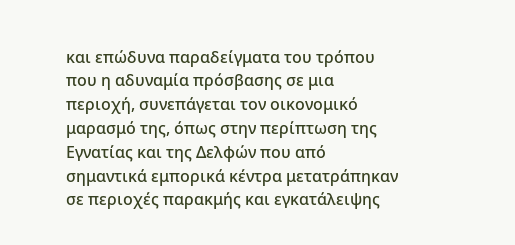και επώδυνα παραδείγματα του τρόπου που η αδυναμία πρόσβασης σε μια περιοχή, συνεπάγεται τον οικονομικό μαρασμό της, όπως στην περίπτωση της Εγνατίας και της Δελφών που από σημαντικά εμπορικά κέντρα μετατράπηκαν σε περιοχές παρακμής και εγκατάλειψης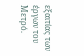εξαιτίας των έργων του Μετρό.